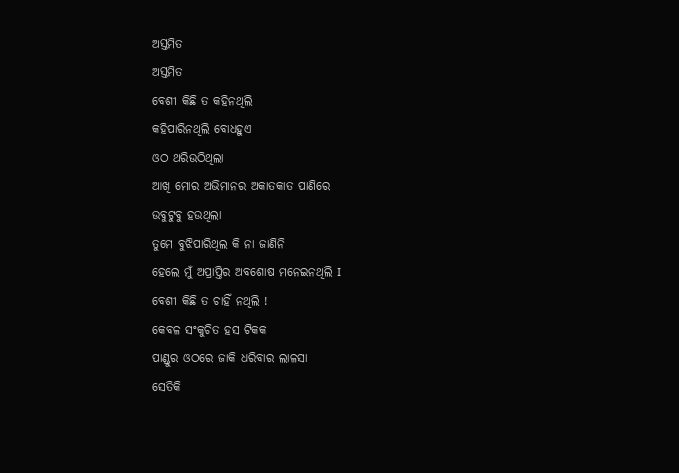ଅସ୍ତମିତ
ଅସ୍ତମିତ
ବେଶୀ କିଛି ତ କହିନଥିଲି
କହିପାରିନଥିଲି ବୋଧହୁଏ
ଓଠ ଥରିଉଠିଥିଲା
ଆଖି ମୋର ଅଭିମାନର ଅକାତକାତ ପାଣିରେ
ଉବୁଟୁବୁ ହଉଥିଲା
ତୁମେ ବୁଝିପାରିଥିଲ କି ନା ଜାଣିନି
ହେଲେ ମୁଁ ଅପ୍ରାପ୍ତିର ଅବଶୋଷ ମନେଇନଥିଲି I
ବେଶୀ କିଛି ତ ଚାହିଁ ନଥିଲି !
କେବଳ ସଂକୁଚିତ ହସ ଟିକକ
ପାଣ୍ଡୁର ଓଠରେ ଜାକି ଧରିବାର ଲାଳସା
ସେତିକି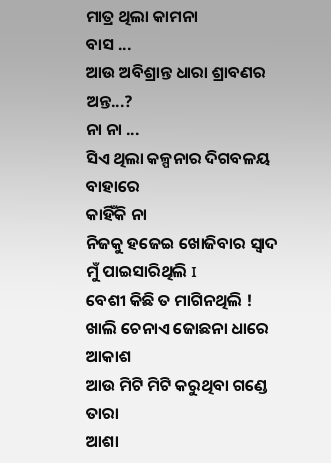ମାତ୍ର ଥିଲା କାମନା
ବାସ ...
ଆଉ ଅବିଶ୍ରାନ୍ତ ଧାରା ଶ୍ରାବଣର ଅନ୍ତ...?
ନା ନା ...
ସିଏ ଥିଲା କଳ୍ପନାର ଦିଗବଳୟ ବାହାରେ
କାହିଁକି ନା
ନିଜକୁ ହଜେଇ ଖୋଜିବାର ସ୍ୱାଦ ମୁଁ ପାଇସାରିଥିଲି I
ବେଶୀ କିଛି ତ ମାଗିନଥିଲି !
ଖାଲି ଚେନାଏ ଜୋଛନା ଧାରେ ଆକାଶ
ଆଉ ମିଟି ମିଟି କରୁଥିବା ଗଣ୍ଡେ ତାରା
ଆଶା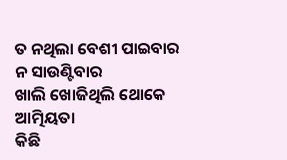ତ ନଥିଲା ବେଶୀ ପାଇବାର
ନ ସାଉଣ୍ଟିବାର
ଖାଲି ଖୋଜିଥିଲି ଥୋକେ ଆତ୍ମିୟତା
କିଛି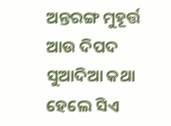ଅନ୍ତରଙ୍ଗ ମୁହୂର୍ତ୍ତ
ଆଉ ଦିପଦ ସୁଆଦିଆ କଥା
ହେଲେ ସିଏ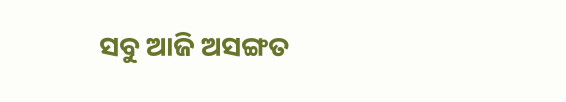ସବୁ ଆଜି ଅସଙ୍ଗତ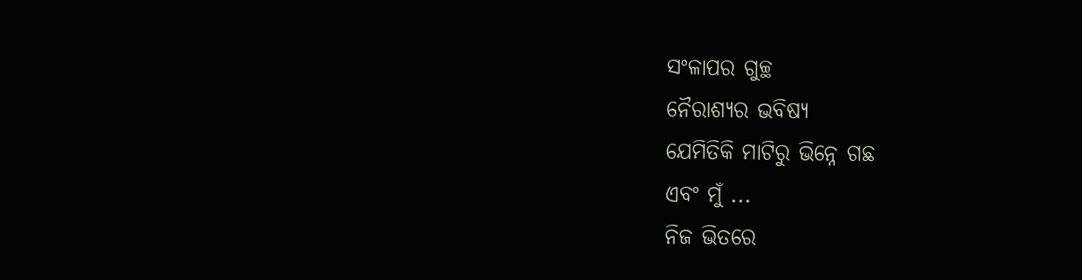ସଂଳାପର ଗୁଚ୍ଛ
ନୈରାଶ୍ୟର ଭବିଷ୍ୟ
ଯେମିତିକି ମାଟିରୁ ଭିନ୍ନେ ଗଛ
ଏବଂ ମୁଁ ...
ନିଜ ଭିତରେ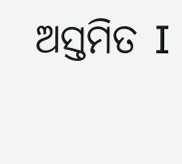ଅସ୍ତମିତ I